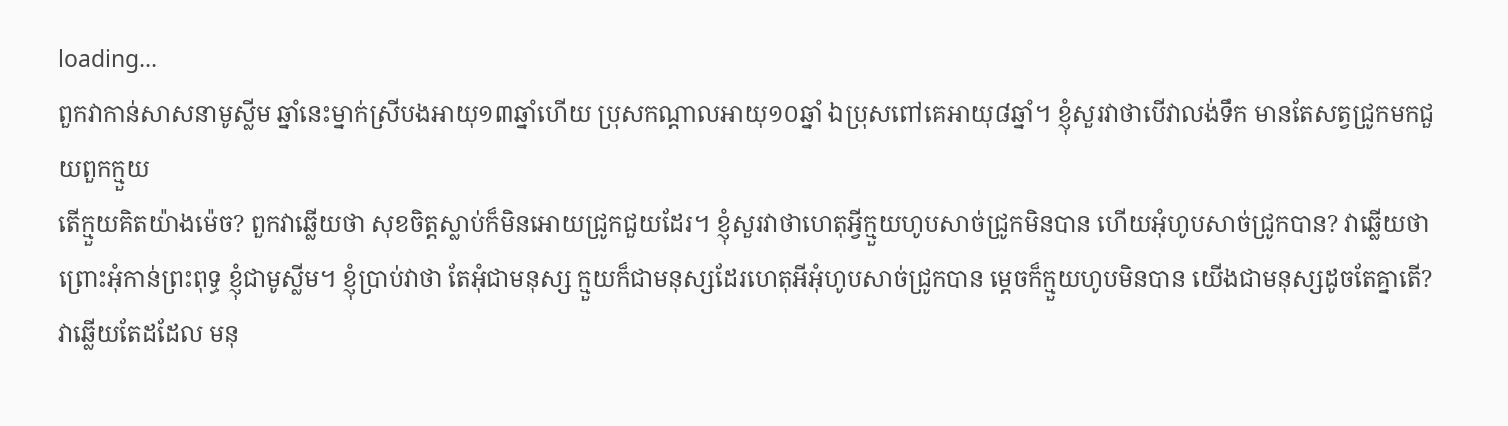loading...
ពួកវាកាន់សាសនាមូស្លីម ឆ្នាំនេះម្នាក់ស្រីបងអាយុ១៣ឆ្នាំហើយ ប្រុសកណ្តាលអាយុ១០ឆ្នាំ ឯប្រុសពៅគេអាយុ៨ឆ្នាំ។ ខ្ញុំសួរវាថាបើវាលង់ទឹក មានតែសត្វជ្រូកមកជួយពួកក្មួយ
តើក្មួយគិតយ៉ាងម៉េច? ពួកវាឆ្លើយថា សុខចិត្តស្លាប់ក៏មិនអោយជ្រូកជួយដែរ។ ខ្ញុំសួរវាថាហេតុអ្វីក្មួយហូបសាច់ជ្រូកមិនបាន ហើយអុំហូបសាច់ជ្រូកបាន? វាឆ្លើយថា ព្រោះអុំកាន់ព្រះពុទ្ធ ខ្ញុំជាមូស្លីម។ ខ្ញុំប្រាប់វាថា តែអុំជាមនុស្ស ក្មួយក៏ជាមនុស្សដែរហេតុអីអុំហូបសាច់ជ្រូកបាន ម្តេចក៏ក្មួយហូបមិនបាន យើងជាមនុស្សដូចតែគ្នាតើ? វាឆ្លើយតែដដែល មនុ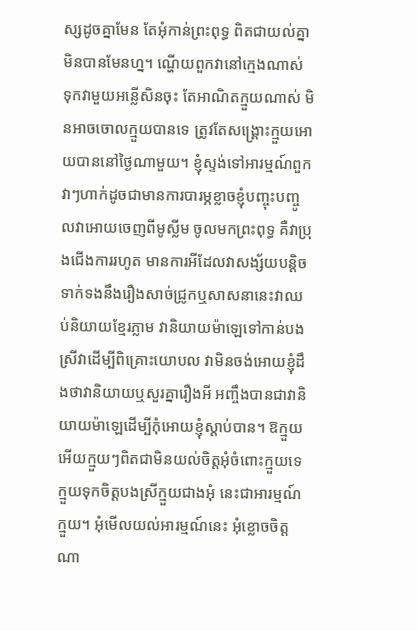ស្សដូចគ្នាមែន តែអុំកាន់ព្រះពុទ្ធ ពិតជាយល់គ្នាមិនបានមែនហ្ន។ ណ្ហើយពួកវានៅក្មេងណាស់ ទុកវាមួយអន្លើសិនចុះ តែអាណិតក្មួយណាស់ មិនអាចចោលក្មួយបានទេ ត្រូវតែសង្គ្រោះក្មួយអោយបាននៅថ្ងៃណាមួយ។ ខ្ញុំស្ទង់ទៅអារម្មណ៍ពួកវាៗហាក់ដូចជាមានការបារម្ភខ្លាចខ្ញុំបញ្ចុះបញ្ចូលវាអោយចេញពីមូសី្លម ចូលមកព្រះពុទ្ធ គឺវាប្រុងជើងការរហូត មានការអីដែលវាសង្ស័យបន្តិចទាក់ទងនឹងរឿងសាច់ជ្រូកឬសាសនានេះវាឈប់និយាយខ្មែរភ្លាម វានិយាយម៉ាឡេទៅកាន់បងស្រីវាដើម្បីពិគ្រោះយោបល វាមិនចង់អោយខ្ញុំដឹងថាវានិយាយឬសួរគ្នារឿងអី អញ្ចឹងបានជាវានិយាយម៉ាឡេដើម្បីកុំអោយខ្ញុំស្តាប់បាន។ ឱក្មួយអើយក្មួយៗពិតជាមិនយល់ចិត្តអុំចំពោះក្មួយទេ ក្មួយទុកចិត្តបងស្រីក្មួយជាងអុំ នេះជាអារម្មណ៍ក្មួយ។ អុំមើលយល់អារម្មណ៍នេះ អុំខ្លោចចិត្តណា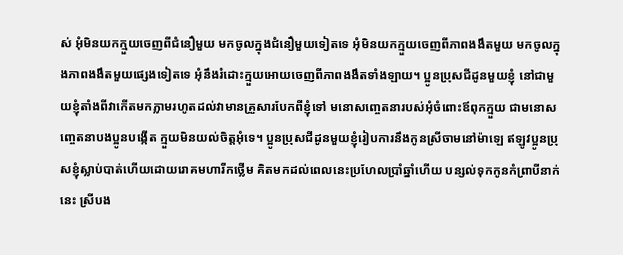ស់ អុំមិនយកក្មួយចេញពីជំនឿមួយ មកចូលក្នុងជំនឿមួយទៀតទេ អុំមិនយកក្មួយចេញពីភាពងងឹតមួយ មកចូលក្នុងភាពងងឹតមួយផ្សេងទៀតទេ អុំនឹងរំដោះក្មួយអោយចេញពីភាពងងឹតទាំងឡាយ។ ប្អូនប្រុសជីដូនមួយខ្ញុំ នៅជាមួយខ្ញុំតាំងពីវាកើតមកភ្លាមរហូតដល់វាមានគ្រួសារបែកពីខ្ញុំទៅ មនោសញ្ចេតនារបស់អុំចំពោះឪពុកក្មួយ ជាមនោសញ្ចេតនាបងប្អូនបង្កើត ក្មួយមិនយល់ចិត្តអុំទេ។ ប្អូនប្រុសជីដូនមួយខ្ញុំរៀបការនឹងកូនស្រីចាមនៅម៉ាឡេ ឥឡូវប្អូនប្រុសខ្ញុំស្លាប់បាត់ហើយដោយរោគមហារីកថ្លើម គិតមកដល់ពេលនេះប្រហែលប្រាំឆ្នាំហើយ បន្សល់ទុកកូនកំព្រាបីនាក់នេះ ស្រីបង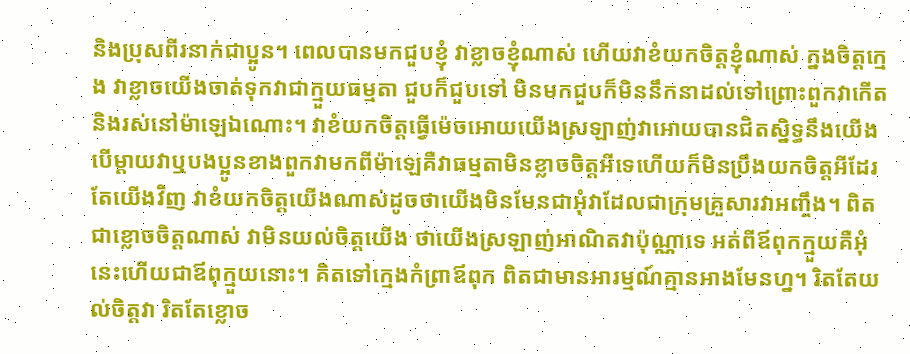និងប្រុសពីរនាក់ជាប្អូន។ ពេលបានមកជួបខ្ញុំ វាខ្លាចខ្ញុំណាស់ ហើយវាខំយកចិត្តខ្ញុំណាស់ ក្នងចិត្តក្មេង វាខ្លាចយើងចាត់ទុកវាជាក្មួយធម្មតា ជួបក៏ជួបទៅ មិនមកជួបក៏មិននឹកនាដល់ទៅព្រោះពួកវាកើតនិងរស់នៅម៉ាឡេឯណោះ។ វាខំយកចិត្តធ្វើម៉េចអោយយើងស្រឡាញ់វាអោយបានជិតស្និទ្ធនឹងយើង បើម្តាយវាឬបងប្អូនខាងពួកវាមកពីម៉ាឡេគឺវាធម្មតាមិនខ្លាចចិត្តអីទេហើយក៏មិនប្រឹងយកចិត្តអីដែរ តែយើងវិញ វាខំយកចិត្តយើងណាស់ដូចថាយើងមិនមែនជាអុំវាដែលជាក្រុមគ្រួសារវាអញ្ចឹង។ ពិតជាខ្លោចចិត្តណាស់ វាមិនយល់ចិត្តយើង ថាយើងស្រឡាញ់អាណិតវាប៉ុណ្ណាទេ អត់ពីឪពុកក្មួយគឺអុំនេះហើយជាឪពុក្មួយនោះ។ គិតទៅក្មេងកំព្រាឪពុក ពិតជាមានអារម្មណ៍គ្មានអាងមែនហ្ន។ រិតតែយល់ចិត្តវា រិតតែខ្លោច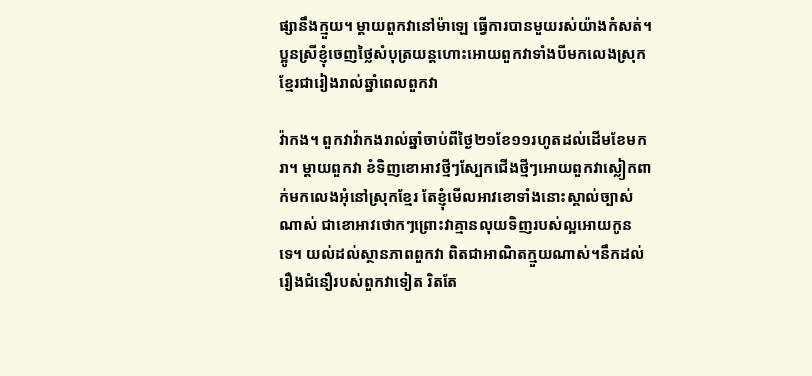ផ្សានឹងក្មួយ។ ម្តាយពួកវានៅម៉ាឡេ ធ្វើការបានមួយរស់យ៉ាងកំសត់។ ប្អូនស្រីខ្ញុំចេញថ្លៃសំបុត្រយន្តហោះអោយពួកវាទាំងបីមកលេងស្រុកខ្មែរជារៀងរាល់ឆ្នាំពេលពួកវា

វ៉ាកង។ ពួកវាវ៉ាកងរាល់ឆ្នាំចាប់ពីថ្ងៃ២១ខែ១១រហូតដល់ដើមខែមករា។ ម្តាយពួកវា ខំទិញខោអាវថ្មីៗស្បែកជើងថ្មីៗអោយពួកវាស្លៀកពាក់មកលេងអុំនៅស្រុកខ្មែរ តែខ្ញុំមើលអាវខោទាំងនោះស្គាល់ច្បាស់ណាស់ ជាខោអាវថោកៗព្រោះវាគ្មានលុយទិញរបស់ល្អអោយកូនទេ។ យល់ដល់ស្ថានភាពពួកវា ពិតជាអាណិតក្មួយណាស់។នឹកដល់រឿងជំនឿរបស់ពួកវាទៀត រិតតែ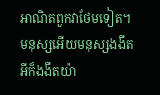អាណិតពួកវាថែមទៀត។ មនុស្សអើយមនុស្សងងឹតអីក៏ងងឹតយ៉ា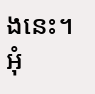ងនេះ។ អុំ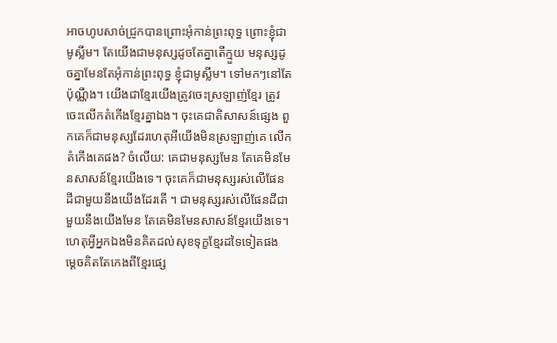អាចហូបសាច់ជ្រូកបានព្រោះអុំកាន់ព្រះពុទ្ធ ព្រោះខ្ញុំជាមូស្លីម។ តែយើងជាមនុស្សដូចតែគ្នាតើក្មួយ មនុស្សដូចគ្នាមែនតែអុំកាន់ព្រះពុទ្ធ ខ្ញុំជាមូស្លីម។ ទៅមកៗនៅតែប៉ុណ្ណឹង។ យើងជាខ្មែរយើងត្រូវចេះស្រឡាញ់ខ្មែរ ត្រូវចេះលើកតំកើងខ្មែរគ្នាឯង។ ចុះគេជាតិសាសន៍ផ្សេង ពួកគេក៏ជាមនុស្សដែរហេតុអីយើងមិនស្រឡាញ់គេ លើកតំកើងគេផង? ចំលើយ: គេជាមនុស្សមែន តែគេមិនមែនសាសន៍ខ្មែរយើងទេ។ ចុះគេក៏ជាមនុស្សរស់លើផែនដីជាមួយនឹងយើងដែរតើ ។ ជាមនុស្សរស់លើផែនដីជាមួយនឹងយើងមែន តែគេមិនមែនសាសន៍ខ្មែរយើងទេ។ ហេតុអ្វីអ្នកឯងមិនគិតដល់សុខទុក្ខខ្មែរដទៃទៀតផង ម្តេចគិតតែកេងពីខ្មែរផ្សេ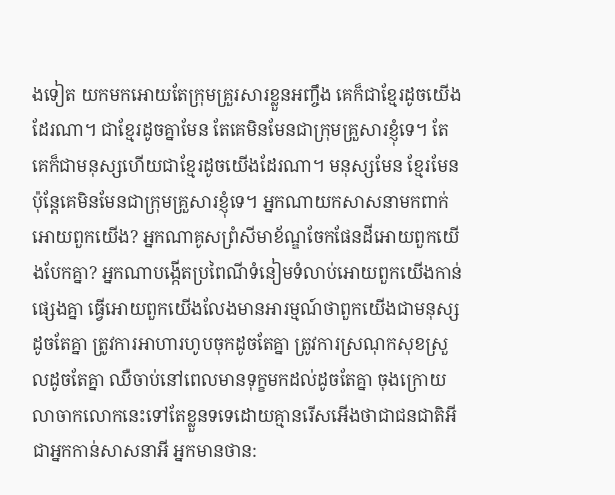ងទៀត យកមកអោយតែក្រុមគ្រួរសារខ្លួនអញ្ចឹង គេក៏ជាខ្មែរដូចយើងដែរណា។ ជាខ្មែរដូចគ្នាមែន តែគេមិនមែនជាក្រុមគ្រួសារខ្ញុំទេ។ តែគេក៏ជាមនុស្សហើយជាខ្មែរដូចយើងដែរណា។ មនុស្សមែន ខ្មែរមែនប៉ុន្តែគេមិនមែនជាក្រុមគ្រួសារខ្ញុំទេ។ អ្នកណាយកសាសនាមកពាក់អោយពួកយើង? អ្នកណាគូសព្រំសីមាខ័ណ្ឌចែកផែនដីអោយពួកយើងបែកគ្នា? អ្នកណាបង្កើតប្រពៃណីទំនៀមទំលាប់អោយពួកយើងកាន់ផ្សេងគ្នា ធ្វើអោយពួកយើងលែងមានអារម្មណ៍ថាពួកយើងជាមនុស្សដូចតែគ្នា ត្រូវការអាហារហូបចុកដូចតែគ្នា ត្រូវការស្រណុកសុខស្រួលដូចតែគ្នា ឈឺចាប់នៅពេលមានទុក្ខមកដល់ដូចតែគ្នា ចុងក្រោយលាចាកលោកនេះទៅតែខ្លួនទទេដោយគ្មានរើសអើងថាជាជនជាតិអី ជាអ្នកកាន់សាសនាអី អ្នកមានថាន: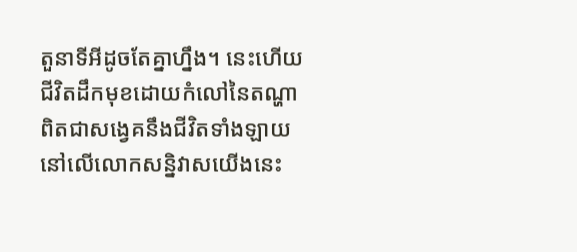តួនាទីអីដូចតែគ្នាហ្នឹង។ នេះហើយជីវិតដឹកមុខដោយកំលៅនៃតណ្ហា ពិតជាសង្វេគនឹងជីវិតទាំងឡាយនៅលើលោកសន្និវាសយើងនេះ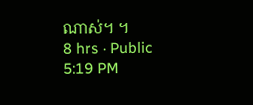ណាស់។ ។
8 hrs · Public
5:19 PM